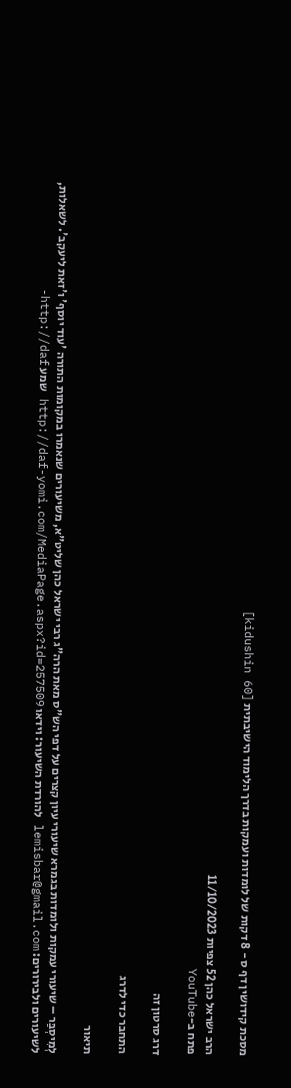מסכת קידושין דף ס - 8 דקות של לומדות ועמקות בדרך הלימוד הישיבתית [kidushin 60]

הרב ישראל כהן 52 צפיות 11/10/2023
פתח ב-YouTube

דרג סרטון זה

התחבר כדי לדרג

תיאור

לְמִיסְבַּר – שיעורי עמקות ולומדות בגמרא שיעורי עיון קצרים על דפי הש"ס מאת הרה"ג רבי ישראל כהן שליט"א, משיעורים שנאמרו במקומות התורה 'עוד יוסף' ו'זאת ליעקב'. לשאלות, לשיעורים ולבירורים: lemisbar@gmail.com להורדת השיעור: וידאו http://daf-yomi.com/MediaPage.aspx?id=257509 שמע http://daf-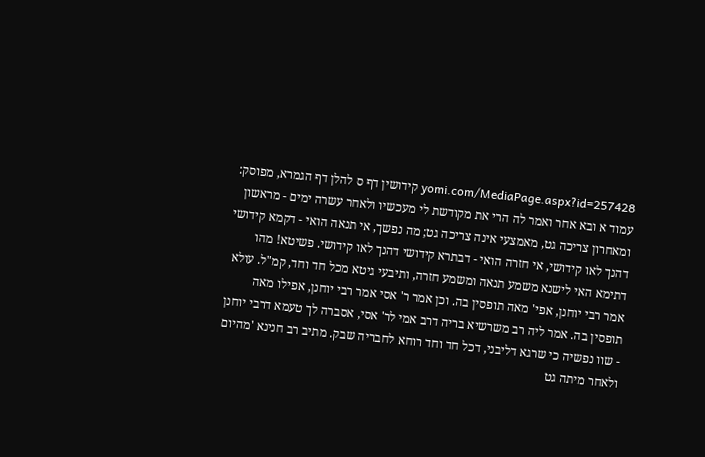yomi.com/MediaPage.aspx?id=257428 קידושין דף ס להלן דף הגמרא, מפוסק: עמוד א ובא אחר ואמר לה הרי את מקודשת לי מעכשיו ולאחר עשרה ימים - מראשון ומאחרון צריכה גט, מאמצעי אינה צריכה גט; מה נפשך, אי תנאה הואי - דקמא קידושי דהנך לאו קידושי, אי חזרה הואי - דבתרא קידושי דהנך לאו קידושי. פשיטא! מהו דתימא האי לישנא משמע תנאה ומשמע חזרה, ותיבעי גיטא מכל חד וחד, קמ"ל. עולא אמר רבי יוחנן, אפי' מאה תופסין בה. וכן אמר ר' אסי אמר רבי יוחנן, אפילו מאה תופסין בה. אמר ליה רב משרשיא בריה דרב אמי לר' אסי, אסברה לך טעמא דרבי יוחנן - שוו נפשיה כי שרגא דליבני, דכל חד וחד רוחא לחבריה שבק. מתיב רב חנינא 'מהיום ולאחר מיתה גט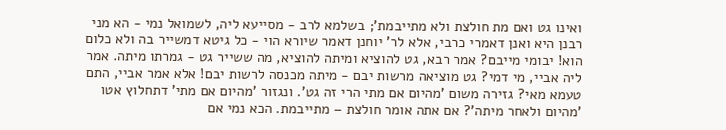ואינו גט ואם מת חולצת ולא מתייבמת'; בשלמא לרב - מסייעא ליה, לשמואל נמי - הא מני רבנן היא ואנן דאמרי כרבי, אלא לר' יוחנן דאמר שיורא הוי - כל גיטא דמשייר בה ולא כלום הוא! יבומי מייבם? אמר רבא, גט להוציא ומיתה להוציא, מה ששייר גט - גמרתו מיתה. אמר ליה אביי, מי דמי? גט מוציאה מרשות יבם - מיתה מכנסה לרשות יבם! אלא אמר אביי, התם טעמא מאי? גזירה משום 'מהיום אם מתי הרי זה גט'. ונגזור 'מהיום אם מתי' דתחלוץ אטו 'מהיום ולאחר מיתה'? אם אתה אומר חולצת – מתייבמת. הכא נמי אם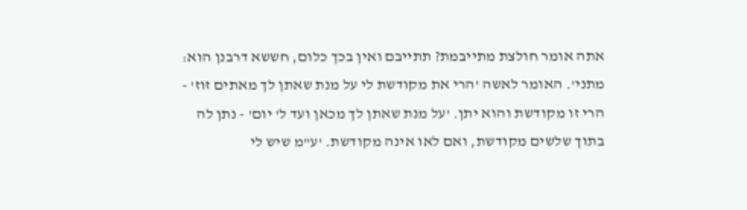אתה אומר חולצת מתייבמת? תתייבם ואין בכך כלום, חששא דרבנן הוא: מתני'. האומר לאשה 'הרי את מקודשת לי על מנת שאתן לך מאתים זוז' - הרי זו מקודשת והוא יתן. 'על מנת שאתן לך מכאן ועד ל' יום' - נתן לה בתוך שלשים מקודשת, ואם לאו אינה מקודשת. 'ע"מ שיש לי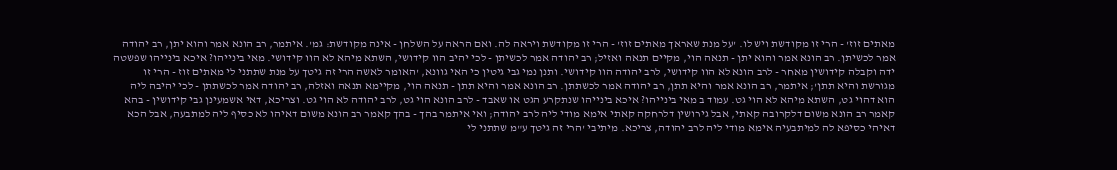מאתים זוז' - הרי זו מקודשת ויש לו. 'על מנת שאראך מאתים זוז' - הרי זו מקודשת ויראה לה. ואם הראה על השלחן - אינה מקודשת: גמ'. איתמר, רב הונא אמר והוא יתן, רב יהודה אמר לכשיתן. רב הונא אמר והוא יתן - תנאה הוי, מקיים תנאה ואזיל; רב יהודה אמר לכשיתן - לכי יהיב הוו קידושי, השתא מיהא לא הוו קידושי. מאי בינייהו? איכא בינייהו שפשטה ידה וקבלה קידושין מאחר - לרב הונא לא הוו קידושי, לרב יהודה הוו קידושי. ותנן נמי גבי גיטין כי האי גוונא, 'האומר לאשה הרי זה גיטך על מנת שתתני לי מאתים זוז - הרי זו מגורשת והיא תתן'; איתמר, רב הונא אמר והיא תתן, רב יהודה אמר לכשתתן. רב הונא אמר והיא תתן - תנאה הוי, מקיימא תנאה ואזלה, רב יהודה אמר לכשתתן - לכי יהיבה ליה הוא דהוי גט, השתא מיהא לא הוי גט. עמוד ב מאי בינייהו? איכא בינייהו שנתקרע הגט או שאבד - לרב הונא הוי גט, לרב יהודה לא הוי גט. וצריכא, דאי אשמעינן גבי קידושין - בהא קאמר רב הונא משום דלקרובה קאתי, אבל גירושין דלרחקה קאתי אימא מודי ליה לרב יהודה; ואי איתמר בהך - בהך קאמר רב הונא משום דאיהו לא כסיף ליה למתבעה, אבל הכא דאיהי כסיפא לה למיתבעיה אימא מודי ליה לרב יהודה, צריכא. מיתיבי 'הרי זה גיטך ע"מ שתתני לי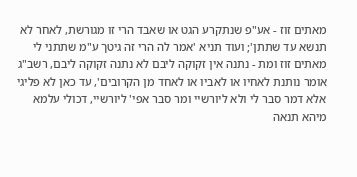מאתים זוז - אע"פ שנתקרע הגט או שאבד הרי זו מגורשת, לאחר לא תנשא עד שתתן'; ועוד תניא 'אמר לה הרי זה גיטך ע"מ שתתני לי מאתים זוז ומת - נתנה אין זקוקה ליבם לא נתנה זקוקה ליבם, רשב"ג אומר נותנת לאחיו או לאביו או לאחד מן הקרובים', עד כאן לא פליגי אלא דמר סבר לי ולא ליורשיי ומר סבר אפי' ליורשיי, דכולי עלמא מיהא תנאה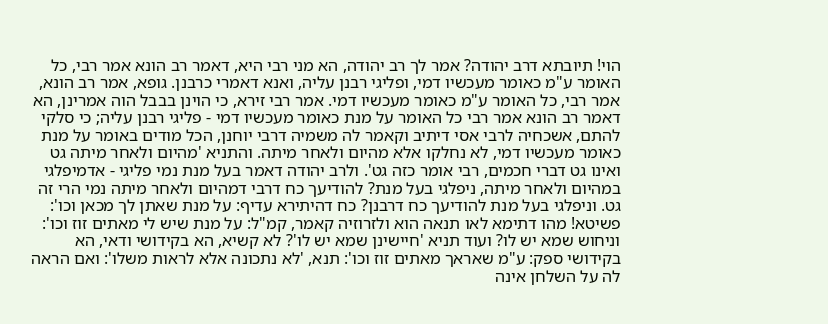הוי! תיובתא דרב יהודה? אמר לך רב יהודה, הא מני רבי היא, דאמר רב הונא אמר רבי, כל האומר ע"מ כאומר מעכשיו דמי, ופליגי רבנן עליה, ואנא דאמרי כרבנן. גופא, אמר רב הונא, אמר רבי, כל האומר ע"מ כאומר מעכשיו דמי. אמר רבי זירא, כי הוינן בבבל הוה אמרינן, הא דאמר רב הונא אמר רבי כל האומר על מנת כאומר מעכשיו דמי - פליגי רבנן עליה; כי סלקי להתם, אשכחיה לרבי אסי דיתיב וקאמר לה משמיה דרבי יוחנן, הכל מודים באומר על מנת כאומר מעכשיו דמי, לא נחלקו אלא מהיום ולאחר מיתה. והתניא 'מהיום ולאחר מיתה גט ואינו גט דברי חכמים, רבי אומר כזה גט'. ולרב יהודה דאמר בעל מנת נמי פליגי - אדמיפלגי במהיום ולאחר מיתה, ניפלגי בעל מנת? להודיעך כח דרבי דמהיום ולאחר מיתה נמי הרי זה גט. וניפלגי בעל מנת להודיעך כח דרבנן? כח דהיתירא עדיף: על מנת שאתן לך מכאן וכו': פשיטא! מהו דתימא לאו תנאה הוא ולזרוזיה קאמר, קמ"ל: על מנת שיש לי מאתים זוז וכו': וניחוש שמא יש לו? ועוד תניא 'חיישינן שמא יש לו'? לא קשיא, הא בקידושי ודאי, הא בקידושי ספק: ע"מ שאראך מאתים זוז וכו': תנא, 'לא נתכונה אלא לראות משלו': ואם הראה לה על השלחן אינה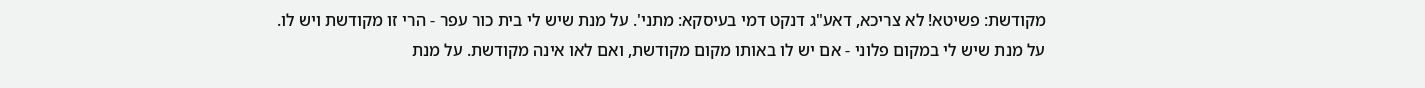מקודשת: פשיטא! לא צריכא, דאע"ג דנקט דמי בעיסקא: מתני'. על מנת שיש לי בית כור עפר - הרי זו מקודשת ויש לו. על מנת שיש לי במקום פלוני - אם יש לו באותו מקום מקודשת, ואם לאו אינה מקודשת. על מנת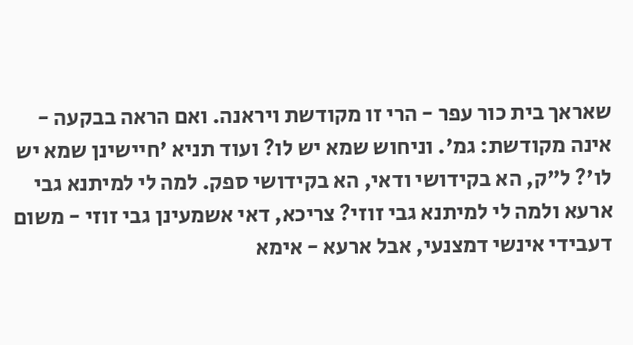שאראך בית כור עפר - הרי זו מקודשת ויראנה. ואם הראה בבקעה - אינה מקודשת: גמ'. וניחוש שמא יש לו? ועוד תניא 'חיישינן שמא יש לו'? ל"ק, הא בקידושי ודאי, הא בקידושי ספק. למה לי למיתנא גבי ארעא ולמה לי למיתנא גבי זוזי? צריכא, דאי אשמעינן גבי זוזי - משום דעבידי אינשי דמצנעי, אבל ארעא - אימא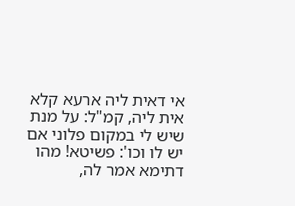אי דאית ליה ארעא קלא אית ליה, קמ"ל: על מנת שיש לי במקום פלוני אם יש לו וכו': פשיטא! מהו דתימא אמר לה,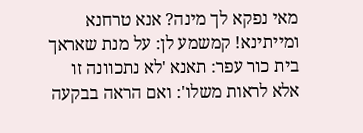מאי נפקא לך מינה? אנא טרחנא ומייתינא! קמשמע לן: על מנת שאראך בית כור עפר: תאנא 'לא נתכוונה זו אלא לראות משלו': ואם הראה בבקעה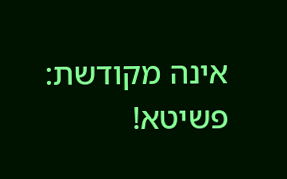אינה מקודשת: פשיטא!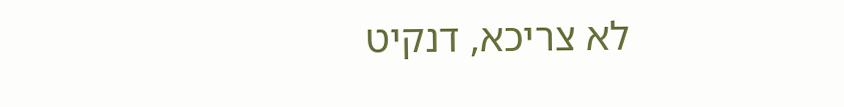לא צריכא, דנקיט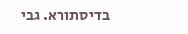בדיסתורא. גבי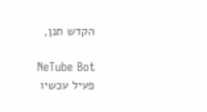הקדש תנן,

NeTube Bot
פעיל עכשיו